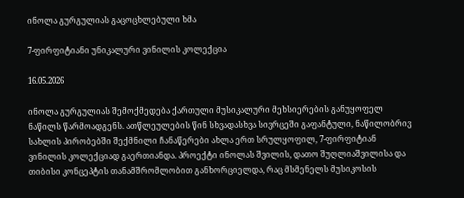ინოლა გურგულიას გაცოცხლებული ხმა

7-ფირფიტიანი უნიკალური ვინილის კოლექცია

16.05.2026

ინოლა გურგულიას შემოქმედება ქართული მუსიკალური მეხსიერების განუყოფელ ნაწილს წარმოადგენს. ათწლეულების წინ სხვადასხვა სივრცეში გაფანტული, ნაწილობრივ სახლის პირობებში შექმნილი ჩანაწერები ახლა ერთ სრულყოფილ, 7-ფირფიტიან ვინილის კოლექციად გაერთიანდა. პროექტი ინოლას შვილის, დათო შუღლიაშვილისა და თიბისი კონცეპტის თანამშრომლობით განხორციელდა, რაც მსმენელს მუსიკოსის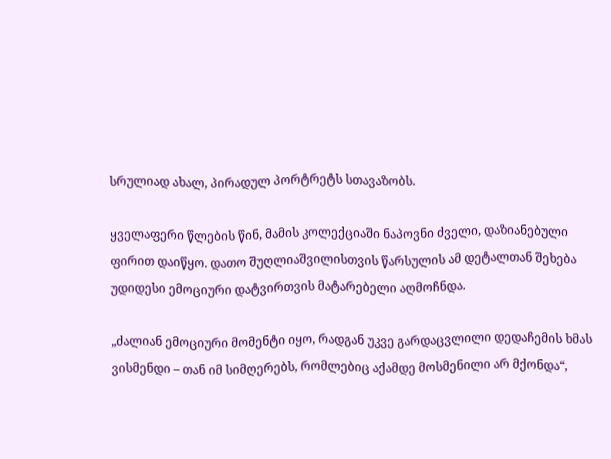სრულიად ახალ, პირადულ პორტრეტს სთავაზობს.

ყველაფერი წლების წინ, მამის კოლექციაში ნაპოვნი ძველი, დაზიანებული ფირით დაიწყო. დათო შუღლიაშვილისთვის წარსულის ამ დეტალთან შეხება უდიდესი ემოციური დატვირთვის მატარებელი აღმოჩნდა.

„ძალიან ემოციური მომენტი იყო, რადგან უკვე გარდაცვლილი დედაჩემის ხმას ვისმენდი – თან იმ სიმღერებს, რომლებიც აქამდე მოსმენილი არ მქონდა“,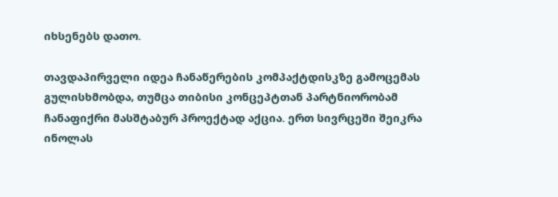იხსენებს დათო.

თავდაპირველი იდეა ჩანაწერების კომპაქტდისკზე გამოცემას გულისხმობდა, თუმცა თიბისი კონცეპტთან პარტნიორობამ ჩანაფიქრი მასშტაბურ პროექტად აქცია. ერთ სივრცეში შეიკრა ინოლას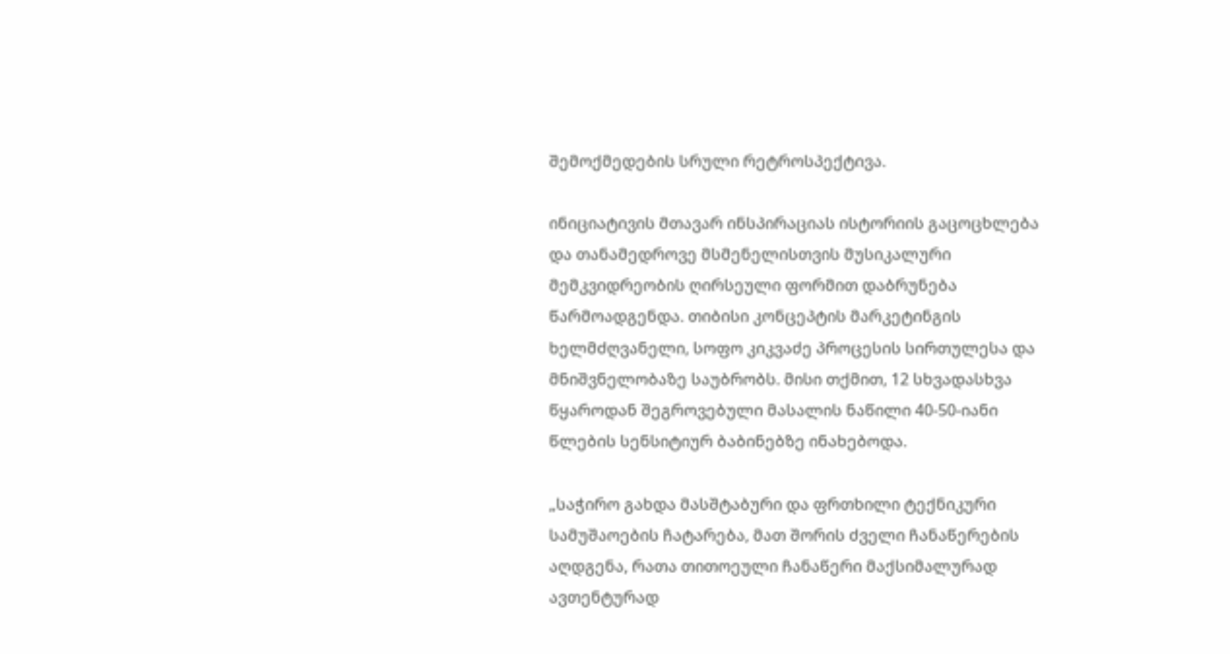შემოქმედების სრული რეტროსპექტივა.

ინიციატივის მთავარ ინსპირაციას ისტორიის გაცოცხლება და თანამედროვე მსმენელისთვის მუსიკალური მემკვიდრეობის ღირსეული ფორმით დაბრუნება წარმოადგენდა. თიბისი კონცეპტის მარკეტინგის ხელმძღვანელი, სოფო კიკვაძე პროცესის სირთულესა და მნიშვნელობაზე საუბრობს. მისი თქმით, 12 სხვადასხვა წყაროდან შეგროვებული მასალის ნაწილი 40-50-იანი წლების სენსიტიურ ბაბინებზე ინახებოდა.

„საჭირო გახდა მასშტაბური და ფრთხილი ტექნიკური სამუშაოების ჩატარება, მათ შორის ძველი ჩანაწერების აღდგენა, რათა თითოეული ჩანაწერი მაქსიმალურად ავთენტურად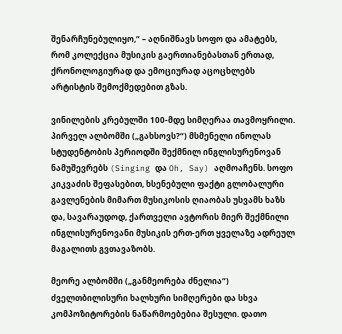შენარჩუნებულიყო,“ – აღნიშნავს სოფო და ამატებს, რომ კოლექცია მუსიკის გაერთიანებასთან ერთად, ქრონოლოგიურად და ემოციურად აცოცხლებს არტისტის შემოქმედებით გზას.

ვინილების კრებულში 100-მდე სიმღერაა თავმოყრილი. პირველ ალბომში („გახსოვს?“) მსმენელი ინოლას სტუდენტობის პერიოდში შექმნილ ინგლისურენოვან ნამუშევრებს (Singing და Oh, Say) აღმოაჩენს. სოფო კიკვაძის შეფასებით, ხსენებული ფაქტი გლობალური გავლენების მიმართ მუსიკოსის ღიაობას უსვამს ხაზს და, სავარაუდოდ, ქართველი ავტორის მიერ შექმნილი ინგლისურენოვანი მუსიკის ერთ-ერთ ყველაზე ადრეულ მაგალითს გვთავაზობს.

მეორე ალბომში („განმეორება ძნელია“) ძველთბილისური ხალხური სიმღერები და სხვა კომპოზიტორების ნაწარმოებებია შესული. დათო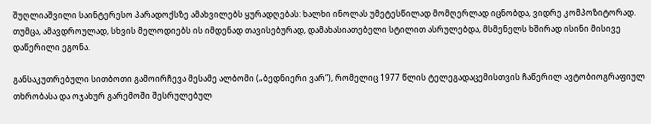შუღლიაშვილი საინტერესო პარადოქსზე ამახვილებს ყურადღებას: ხალხი ინოლას უმეტესწილად მომღერლად იცნობდა, ვიდრე კომპოზიტორად. თუმცა, ამავდროულად, სხვის მელოდიებს ის იმდენად თავისებურად, დამახასიათებელი სტილით ასრულებდა, მსმენელს ხშირად ისინი მისივე დაწერილი ეგონა.

განსაკუთრებული სითბოთი გამოირჩევა მესამე ალბომი („ბედნიერი ვარ“), რომელიც 1977 წლის ტელეგადაცემისთვის ჩაწერილ ავტობიოგრაფიულ თხრობასა და ოჯახურ გარემოში შესრულებულ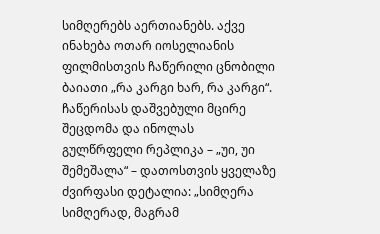სიმღერებს აერთიანებს. აქვე ინახება ოთარ იოსელიანის ფილმისთვის ჩაწერილი ცნობილი ბაიათი „რა კარგი ხარ, რა კარგი“. ჩაწერისას დაშვებული მცირე შეცდომა და ინოლას გულწრფელი რეპლიკა – „უი, უი შემეშალა“ – დათოსთვის ყველაზე ძვირფასი დეტალია: „სიმღერა სიმღერად, მაგრამ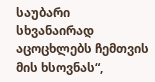საუბარი სხვანაირად აცოცხლებს ჩემთვის მის ხსოვნას“,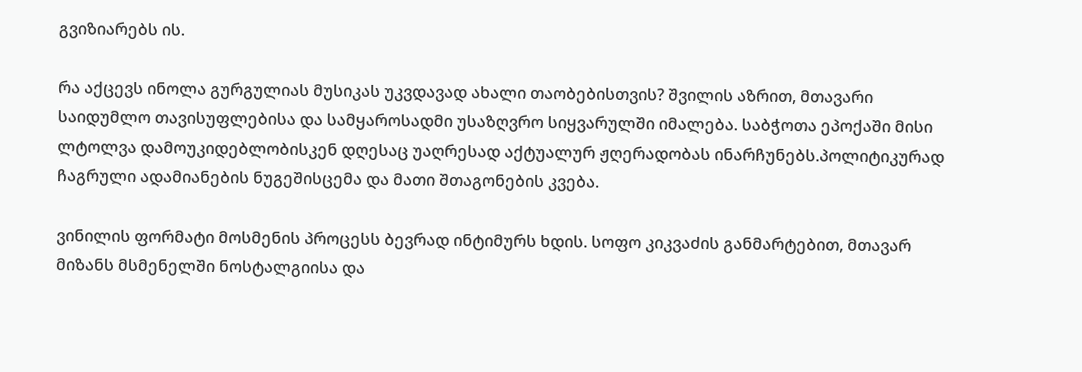გვიზიარებს ის.

რა აქცევს ინოლა გურგულიას მუსიკას უკვდავად ახალი თაობებისთვის? შვილის აზრით, მთავარი საიდუმლო თავისუფლებისა და სამყაროსადმი უსაზღვრო სიყვარულში იმალება. საბჭოთა ეპოქაში მისი ლტოლვა დამოუკიდებლობისკენ დღესაც უაღრესად აქტუალურ ჟღერადობას ინარჩუნებს.პოლიტიკურად ჩაგრული ადამიანების ნუგეშისცემა და მათი შთაგონების კვება.

ვინილის ფორმატი მოსმენის პროცესს ბევრად ინტიმურს ხდის. სოფო კიკვაძის განმარტებით, მთავარ მიზანს მსმენელში ნოსტალგიისა და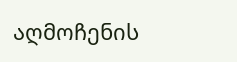აღმოჩენის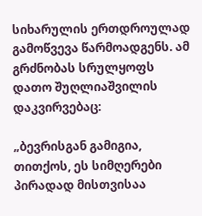სიხარულის ერთდროულად გამოწვევა წარმოადგენს. ამ გრძნობას სრულყოფს დათო შუღლიაშვილის დაკვირვებაც:

„ბევრისგან გამიგია, თითქოს, ეს სიმღერები პირადად მისთვისაა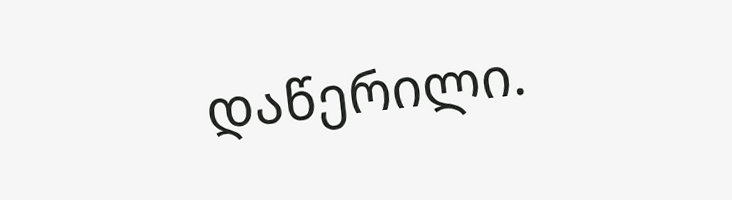დაწერილი.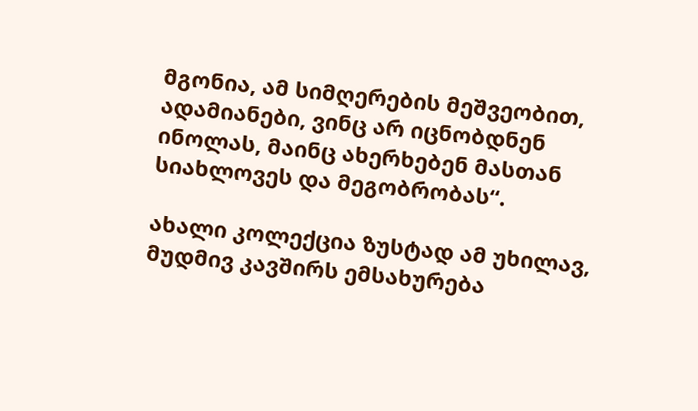მგონია, ამ სიმღერების მეშვეობით, ადამიანები, ვინც არ იცნობდნენ ინოლას, მაინც ახერხებენ მასთან სიახლოვეს და მეგობრობას“.

ახალი კოლექცია ზუსტად ამ უხილავ, მუდმივ კავშირს ემსახურება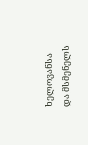ხელოვანსა და მსმენელს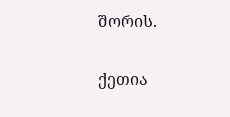შორის.

ქეთია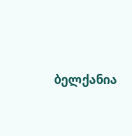ბელქანია